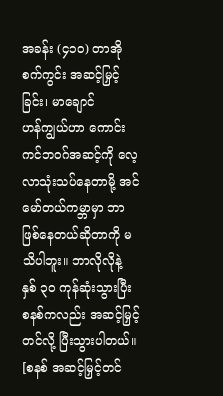အခန်း (၄၁၀) တာအိုစက်ကွင်း အဆင့်မြှင့်ခြင်း၊ မာချောင်
ဟန်ကျွယ်ဟာ ကောင်းကင်ဘဝဂ်အဆင့်ကို လေ့လာသုံးသပ်နေတာမို့ အင်မော်တယ်ကမ္ဘာမှာ ဘာဖြစ်နေတယ်ဆိုတာကို မသိပါဘူး။ ဘာလိုလိုနဲ့ နှစ် ၃၀ ကုန်ဆုံးသွားပြီး စနစ်ကလည်း အဆင့်မြှင့်တင်လို့ ပြီးသွားပါတယ်။
[စနစ် အဆင့်မြှင့်တင်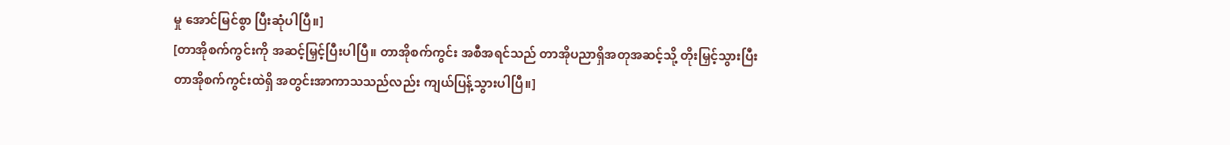မှု အောင်မြင်စွာ ပြီးဆုံပါပြီ။]
[တာအိုစက်ကွင်းကို အဆင့်မြှင့်ပြီးပါပြီ။ တာအိုစက်ကွင်း အစီအရင်သည် တာအိုပညာရှိအတုအဆင့်သို့ တိုးမြှင့်သွားပြီး တာအိုစက်ကွင်းထဲရှိ အတွင်းအာကာသသည်လည်း ကျယ်ပြန့်သွားပါပြီ။]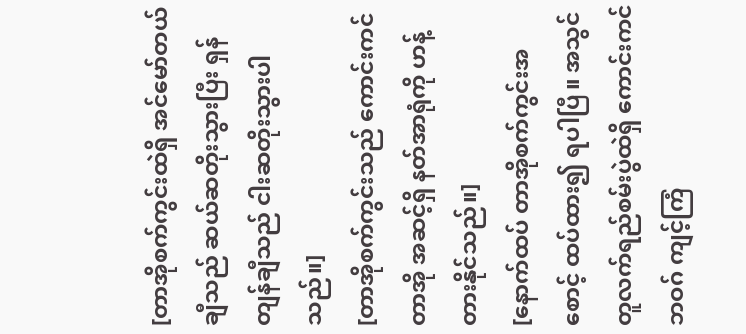[တာအိုစက်ကွင်းထဲရှိ အင်မော်တယ်ချီသည် ဆယ်ဆတိုးသွားပြီး ရှန်တျန်ချီသည် ငါးဆတိုးသွားပါသည်။]
[တာအိုစက်ကွင်းသည် ကောင်းကင်တာအို အဆင့်ရှိ နတ်အာရုံကို ဟန့်တားနိုင်သည်။]
[နောက်ထပ် တာအိုစက်ကွင်းအစောင့် ထပ်ထား၍ ရပါပြီ။ အသွင်တူလက်ရည်စမ်းပွဲထဲရှိ ကောင်းကင်ဘဝဂ် ကျင့်ကြံ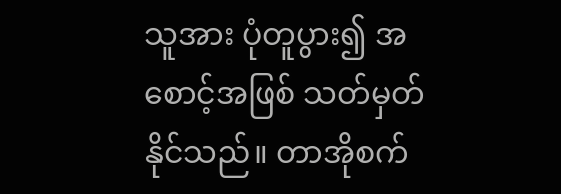သူအား ပုံတူပွား၍ အစောင့်အဖြစ် သတ်မှတ်နိုင်သည်။ တာအိုစက်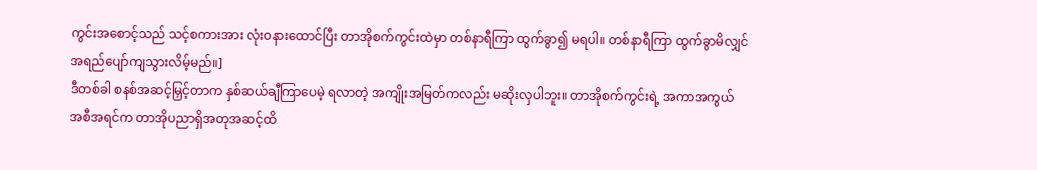ကွင်းအစောင့်သည် သင့်စကားအား လုံးဝနားထောင်ပြီး တာအိုစက်ကွင်းထဲမှာ တစ်နာရီကြာ ထွက်ခွာ၍ မရပါ။ တစ်နာရီကြာ ထွက်ခွာမိလျှင် အရည်ပျော်ကျသွားလိမ့်မည်။]
ဒီတစ်ခါ စနစ်အဆင့်မြှင့်တာက နှစ်ဆယ်ချီကြာပေမဲ့ ရလာတဲ့ အကျိုးအမြတ်ကလည်း မဆိုးလှပါဘူး။ တာအိုစက်ကွင်းရဲ့ အကာအကွယ် အစီအရင်က တာအိုပညာရှိအတုအဆင့်ထိ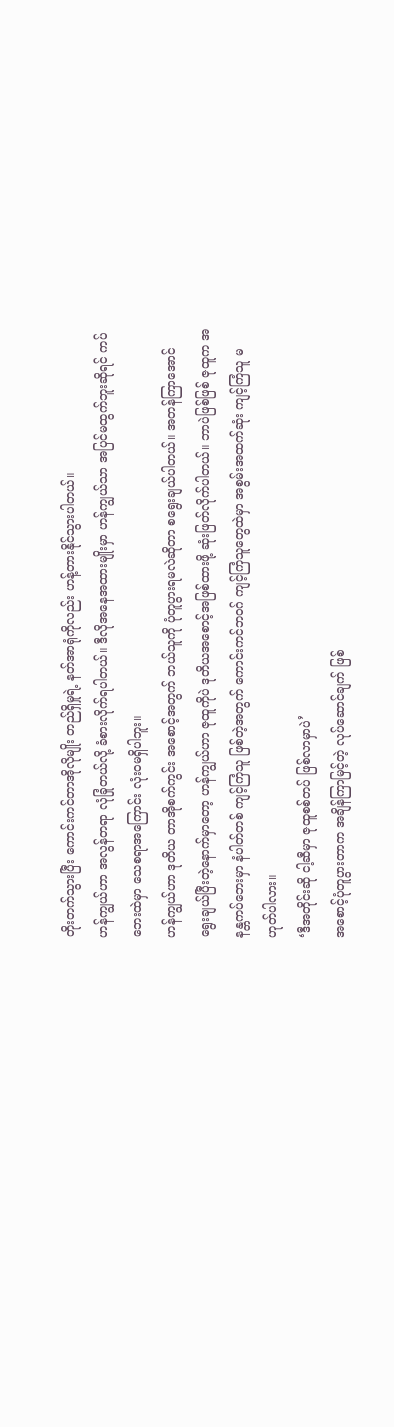တိုးတက်သွားပြီး ကောင်းကင်တာအိုလိုမျိုး တည်ရှိမှုရဲ့ နတ်အာရုံကိုလည်း ဟန့်တားနိုင်သွားပါတယ်။
ဟန်ကျွယ်ဟာ အလွန်တရာ လုံခြုံတယ်လို့ ခံစားလိုက်ရပါတယ်။ ဒီလိုအနေအထားမျိုးမှာ ဟန်ကျွယ်သာ အပြင်မထွက်ဘူးဆိုရင် ကပ်ဘေးထဲမှာ သေစရာအကြောင်း လုံးဝမရှိပါဘူး။
ဟန်ကျွယ်ဟာ ဒုတိယ တာအိုစက်ကွင်း အစောင့်အတွက် ဘယ်သူကို ပုံတူပွားရမလဲဆိုတာ စရွေးချယ်ပါတယ်။ အတန်ကြာအောင် ရွေးချယ်ပြီးတဲ့နောက်မှာတော့ ဟန်ကျွယ်ဟာ ဇုထူကိုပဲ ဒုတိယအစောင့်အဖြစ်ထားဖို့ ဆုံးဖြတ်လိုက်ပါတယ်။ ဘာပဲဖြစ်ဖြစ် ဇုထူက အနန္တကပ်ဘေးမှာ နံပါတ်တစ် ကျင့်ကြံသူ ဖြစ်တဲ့အတွက် ကောင်းကင်ဘဝဂ် ကျင့်ကြံသူတွေထဲမှာ အစွမ်းအထက်ဆုံး ကျင့်ကြံသူ မဟုတ်ပါလား။
‘ဒီအတိုင်းဆို ငါ့ဆီမှာ ဇုထူစစ်တပ် ဖြစ်လာမှာပဲ’
အစောင့်ပုံတူပွားတာက အချိန်ကြာမြင့်တဲ့ လုပ်ဆောင်ချက် ဖြစ်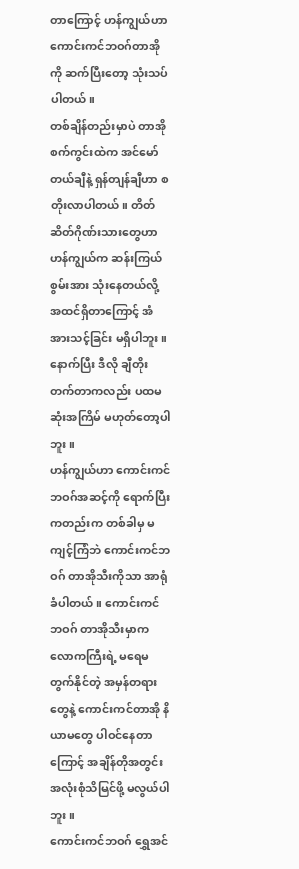တာကြောင့် ဟန်ကျွယ်ဟာ ကောင်းကင်ဘဝဂ်တာအိုကို ဆက်ပြီးတော့ သုံးသပ်ပါတယ်။
တစ်ချိန်တည်းမှာပဲ တာအိုစက်ကွင်းထဲက အင်မော်တယ်ချီနဲ့ ရှန်တျန်ချီဟာ စတိုးလာပါတယ်။ တိတ်ဆိတ်ဂိုဏ်းသားတွေဟာ ဟန်ကျွယ်က ဆန်းကြယ်စွမ်းအား သုံးနေတယ်လို့ အထင်ရှိတာကြောင့် အံအားသင့်ခြင်း မရှိပါဘူး။ နောက်ပြီး ဒီလို ချီတိုးတက်တာကလည်း ပထမဆုံးအကြိမ် မဟုတ်တော့ပါဘူး။
ဟန်ကျွယ်ဟာ ကောင်းကင်ဘဝဂ်အဆင့်ကို ရောက်ပြီးကတည်းက တစ်ခါမှ မကျင့်ကြံဘဲ ကောင်းကင်ဘဝဂ် တာအိုသီးကိုသာ အာရုံခံပါတယ်။ ကောင်းကင်ဘဝဂ် တာအိုသီးမှာက လောကကြီးရဲ့ မရေမတွက်နိုင်တဲ့ အမှန်တရားတွေနဲ့ ကောင်းကင်တာအို နိယာမတွေ ပါဝင်နေတာကြောင့် အချိန်တိုအတွင်း အလုံးစုံသိမြင်ဖို့ မလွယ်ပါဘူး။
ကောင်းကင်ဘဝဂ် ရွှေအင်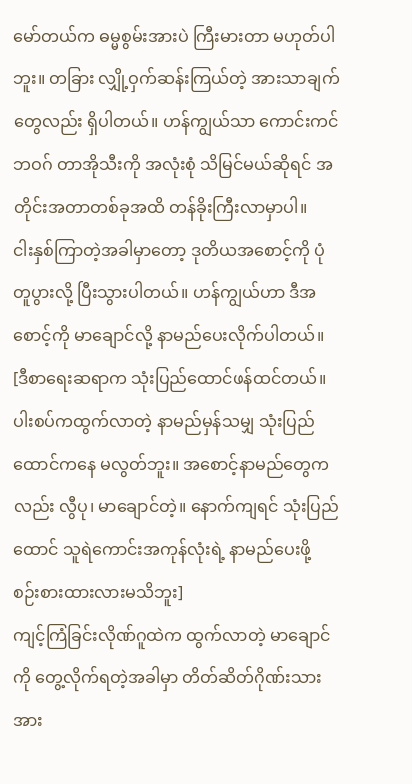မော်တယ်က ဓမ္မစွမ်းအားပဲ ကြီးမားတာ မဟုတ်ပါဘူး။ တခြား လျှို့ဝှက်ဆန်းကြယ်တဲ့ အားသာချက်တွေလည်း ရှိပါတယ်။ ဟန်ကျွယ်သာ ကောင်းကင်ဘဝဂ် တာအိုသီးကို အလုံးစုံ သိမြင်မယ်ဆိုရင် အတိုင်းအတာတစ်ခုအထိ တန်ခိုးကြီးလာမှာပါ။
ငါးနှစ်ကြာတဲ့အခါမှာတော့ ဒုတိယအစောင့်ကို ပုံတူပွားလို့ ပြီးသွားပါတယ်။ ဟန်ကျွယ်ဟာ ဒီအစောင့်ကို မာချောင်လို့ နာမည်ပေးလိုက်ပါတယ်။
[ဒီစာရေးဆရာက သုံးပြည်ထောင်ဖန်ထင်တယ်။ ပါးစပ်ကထွက်လာတဲ့ နာမည်မှန်သမျှ သုံးပြည်ထောင်ကနေ မလွတ်ဘူး။ အစောင့်နာမည်တွေကလည်း လွီပု၊ မာချောင်တဲ့။ နောက်ကျရင် သုံးပြည်ထောင် သူရဲကောင်းအကုန်လုံးရဲ့ နာမည်ပေးဖို့ စဉ်းစားထားလားမသိဘူး]
ကျင့်ကြံခြင်းလိုဏ်ဂူထဲက ထွက်လာတဲ့ မာချောင်ကို တွေ့လိုက်ရတဲ့အခါမှာ တိတ်ဆိတ်ဂိုဏ်းသားအား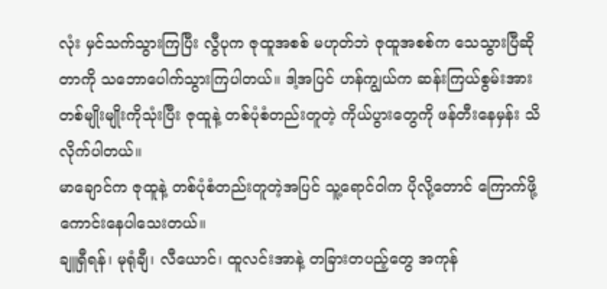လုံး မှင်သက်သွားကြပြီး လွီပုက ဇုထူအစစ် မဟုတ်ဘဲ ဇုထူအစစ်က သေသွားပြီဆိုတာကို သဘောပေါက်သွားကြပါတယ်။ ဒါ့အပြင် ဟန်ကျွယ်က ဆန်းကြယ်စွမ်းအား တစ်မျိုးမျိုးကိုသုံးပြီး ဇုထူနဲ့ တစ်ပုံစံတည်းတူတဲ့ ကိုယ်ပွားတွေကို ဖန်တီးနေမှန်း သိလိုက်ပါတယ်။
မာချောင်က ဇုထူနဲ့ တစ်ပုံစံတည်းတူတဲ့အပြင် သူ့ရောင်ဝါက ပိုလို့တောင် ကြောက်ဖို့ကောင်းနေပါသေးတယ်။
ချူရှီရန်၊ မုရုံချီ၊ လီယောင်၊ ထူလင်းအာနဲ့ တခြားတပည့်တွေ အကုန်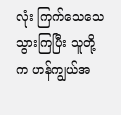လုံး ကြက်သေသေသွားကြပြီး သူတို့က ဟန်ကျွယ်အ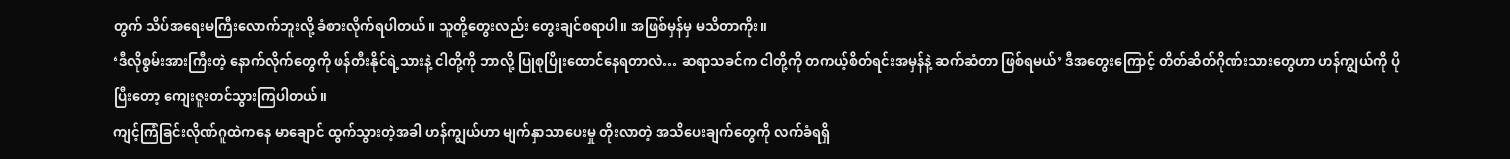တွက် သိပ်အရေးမကြီးလောက်ဘူးလို့ ခံစားလိုက်ရပါတယ်။ သူတို့တွေးလည်း တွေးချင်စရာပါ။ အဖြစ်မှန်မှ မသိတာကိုး။
‘ဒီလိုစွမ်းအားကြီးတဲ့ နောက်လိုက်တွေကို ဖန်တီးနိုင်ရဲ့သားနဲ့ ငါတို့ကို ဘာလို့ ပြုစုပြိုးထောင်နေရတာလဲ… ဆရာသခင်က ငါတို့ကို တကယ့်စိတ်ရင်းအမှန်နဲ့ ဆက်ဆံတာ ဖြစ်ရမယ်’ ဒီအတွေးကြောင့် တိတ်ဆိတ်ဂိုဏ်းသားတွေဟာ ဟန်ကျွယ်ကို ပိုပြီးတော့ ကျေးဇူးတင်သွားကြပါတယ်။
ကျင့်ကြံခြင်းလိုဏ်ဂူထဲကနေ မာချောင် ထွက်သွားတဲ့အခါ ဟန်ကျွယ်ဟာ မျက်နှာသာပေးမှု တိုးလာတဲ့ အသိပေးချက်တွေကို လက်ခံရရှိ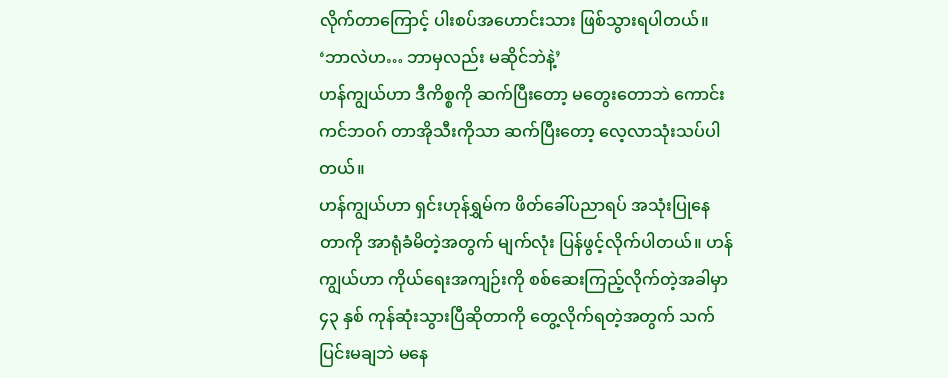လိုက်တာကြောင့် ပါးစပ်အဟောင်းသား ဖြစ်သွားရပါတယ်။
‘ဘာလဲဟ… ဘာမှလည်း မဆိုင်ဘဲနဲ့’
ဟန်ကျွယ်ဟာ ဒီကိစ္စကို ဆက်ပြီးတော့ မတွေးတောဘဲ ကောင်းကင်ဘဝဂ် တာအိုသီးကိုသာ ဆက်ပြီးတော့ လေ့လာသုံးသပ်ပါတယ်။
ဟန်ကျွယ်ဟာ ရှင်းဟုန်ရွှမ်က ဖိတ်ခေါ်ပညာရပ် အသုံးပြုနေတာကို အာရုံခံမိတဲ့အတွက် မျက်လုံး ပြန်ဖွင့်လိုက်ပါတယ်။ ဟန်ကျွယ်ဟာ ကိုယ်ရေးအကျဉ်းကို စစ်ဆေးကြည့်လိုက်တဲ့အခါမှာ ၄၃ နှစ် ကုန်ဆုံးသွားပြီဆိုတာကို တွေ့လိုက်ရတဲ့အတွက် သက်ပြင်းမချဘဲ မနေ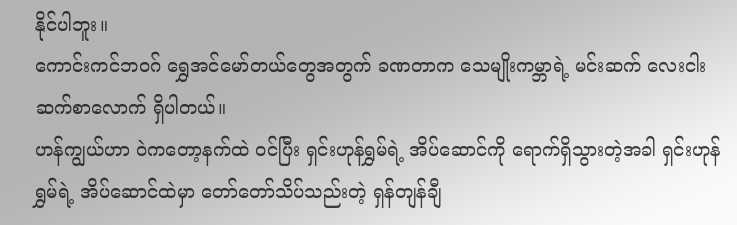နိုင်ပါဘူး။
ကောင်းကင်ဘဝဂ် ရွှေအင်မော်တယ်တွေအတွက် ခဏတာက သေမျိုးကမ္ဘာရဲ့ မင်းဆက် လေးငါးဆက်စာလောက် ရှိပါတယ်။
ဟန်ကျွယ်ဟာ ဝဲကတော့နက်ထဲ ဝင်ပြီး ရှင်းဟုန်ရွှမ်ရဲ့ အိပ်ဆောင်ကို ရောက်ရှိသွားတဲ့အခါ ရှင်းဟုန်ရွှမ်ရဲ့ အိပ်ဆောင်ထဲမှာ တော်တော်သိပ်သည်းတဲ့ ရှန်တျန်ချီ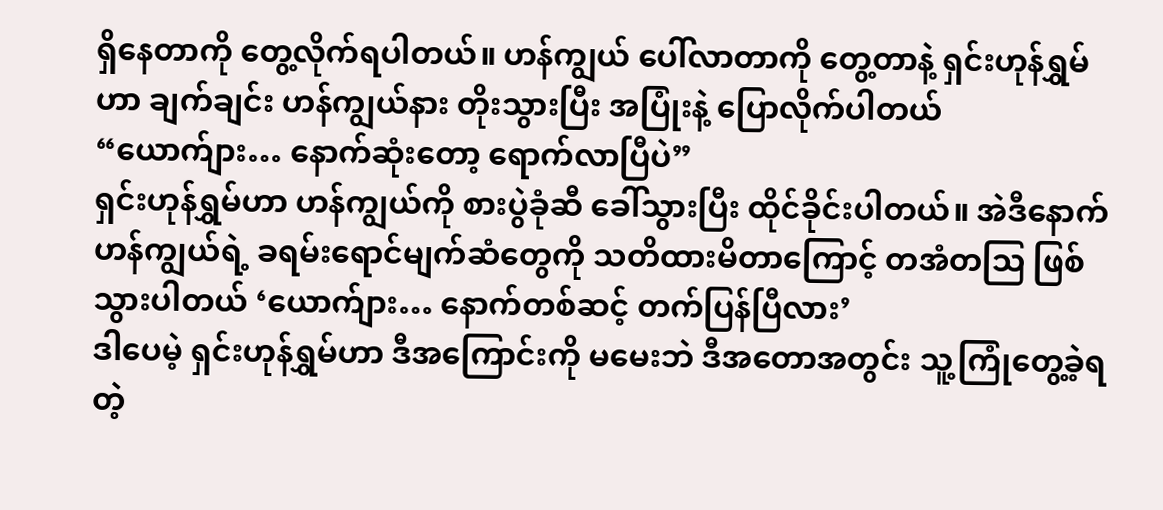ရှိနေတာကို တွေ့လိုက်ရပါတယ်။ ဟန်ကျွယ် ပေါ်လာတာကို တွေ့တာနဲ့ ရှင်းဟုန်ရွှမ်ဟာ ချက်ချင်း ဟန်ကျွယ်နား တိုးသွားပြီး အပြုံးနဲ့ ပြောလိုက်ပါတယ် “ယောက်ျား… နောက်ဆုံးတော့ ရောက်လာပြီပဲ”
ရှင်းဟုန်ရွှမ်ဟာ ဟန်ကျွယ်ကို စားပွဲခုံဆီ ခေါ်သွားပြီး ထိုင်ခိုင်းပါတယ်။ အဲဒီနောက် ဟန်ကျွယ်ရဲ့ ခရမ်းရောင်မျက်ဆံတွေကို သတိထားမိတာကြောင့် တအံတဩ ဖြစ်သွားပါတယ် ‘ယောက်ျား… နောက်တစ်ဆင့် တက်ပြန်ပြီလား’
ဒါပေမဲ့ ရှင်းဟုန်ရွှမ်ဟာ ဒီအကြောင်းကို မမေးဘဲ ဒီအတောအတွင်း သူ့ကြုံတွေ့ခဲ့ရတဲ့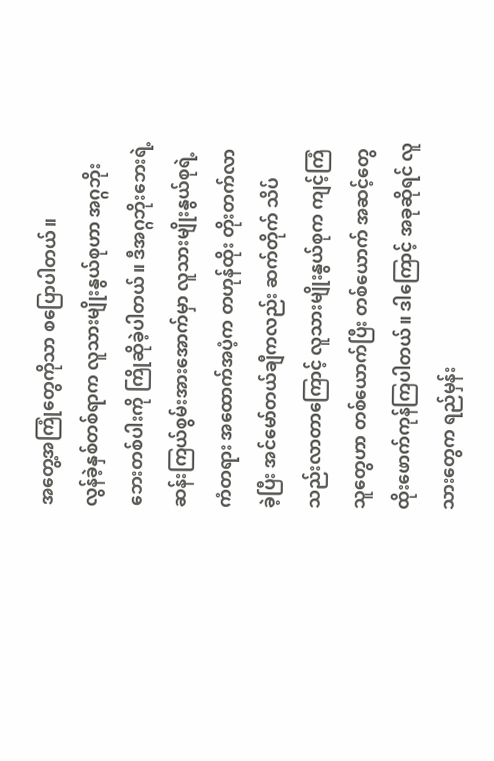အတွေ့အကြုံတွေကိုသာ စပြောပါတယ်။
လွန်ခဲ့နှစ်တစ်ရာက လူသားမျိုးနွယ်စုဟာ အဂ္ဂဘိုးဘေးတစ်ပါးကို ကြိုဆိုခဲ့ပါတယ်။ ဒီအဂ္ဂဘိုးဘေးရဲ့ ဆန်းကြယ်စွမ်းအားအောက်မှာ လူသားမျိုးနွယ်စုရဲ့ ကံတရား အထောက်အပံ့က တဟုန်ထိုး တိုးတက်လာခဲ့ပြီး အင်မော်တယ်ချီကလည်း ဆက်တိုက် သိပ်သည်းလာတာကြောင့် လူသားမျိုးနွယ်စုက ကျင့်ကြံသူတွေဟာ တစ်ယောက်ပြီး တစ်ယောက် အဆင့်တွေ ထိုးဖောက်ကုန်ကြပါတယ်။ ဒါကြောင့် အခုဆိုရင် လူသားတွေက ရည်မှန်း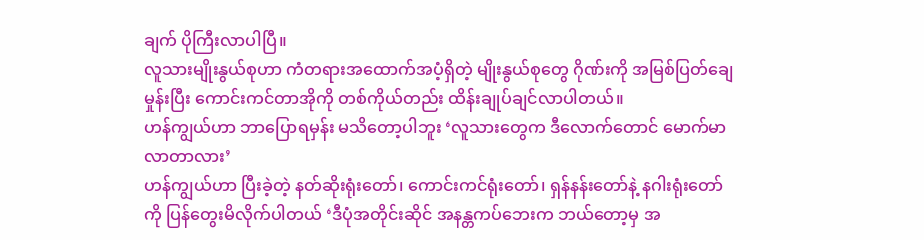ချက် ပိုကြီးလာပါပြီ။
လူသားမျိုးနွယ်စုဟာ ကံတရားအထောက်အပံ့ရှိတဲ့ မျိုးနွယ်စုတွေ ဂိုဏ်းကို အမြစ်ပြတ်ချေမှုန်းပြီး ကောင်းကင်တာအိုကို တစ်ကိုယ်တည်း ထိန်းချုပ်ချင်လာပါတယ်။
ဟန်ကျွယ်ဟာ ဘာပြောရမှန်း မသိတော့ပါဘူး ‘လူသားတွေက ဒီလောက်တောင် မောက်မာလာတာလား’
ဟန်ကျွယ်ဟာ ပြီးခဲ့တဲ့ နတ်ဆိုးရုံးတော်၊ ကောင်းကင်ရုံးတော်၊ ရှန်နန်းတော်နဲ့ နဂါးရုံးတော်ကို ပြန်တွေးမိလိုက်ပါတယ် ‘ဒီပုံအတိုင်းဆိုင် အနန္တကပ်ဘေးက ဘယ်တော့မှ အ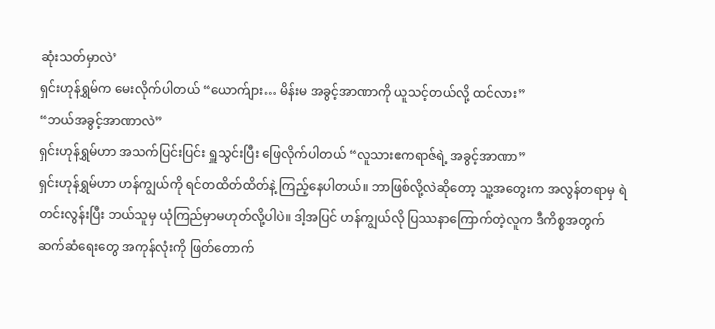ဆုံးသတ်မှာလဲ’
ရှင်းဟုန်ရွှမ်က မေးလိုက်ပါတယ် “ယောက်ျား… မိန်းမ အခွင့်အာဏာကို ယူသင့်တယ်လို့ ထင်လား”
“ဘယ်အခွင့်အာဏာလဲ”
ရှင်းဟုန်ရွှမ်ဟာ အသက်ပြင်းပြင်း ရှူသွင်းပြီး ဖြေလိုက်ပါတယ် “လူသားဧကရာဇ်ရဲ့ အခွင့်အာဏာ”
ရှင်းဟုန်ရွှမ်ဟာ ဟန်ကျွယ်ကို ရင်တထိတ်ထိတ်နဲ့ ကြည့်နေပါတယ်။ ဘာဖြစ်လို့လဲဆိုတော့ သူ့အတွေးက အလွန်တရာမှ ရဲတင်းလွန်းပြီး ဘယ်သူမှ ယုံကြည်မှာမဟုတ်လို့ပါပဲ။ ဒါ့အပြင် ဟန်ကျွယ်လို ပြဿနာကြောက်တဲ့လူက ဒီကိစ္စအတွက် ဆက်ဆံရေးတွေ အကုန်လုံးကို ဖြတ်တောက်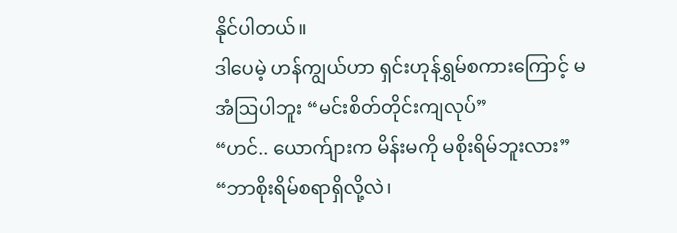နိုင်ပါတယ်။
ဒါပေမဲ့ ဟန်ကျွယ်ဟာ ရှင်းဟုန်ရွှမ်စကားကြောင့် မအံဩပါဘူး “မင်းစိတ်တိုင်းကျလုပ်”
“ဟင်.. ယောက်ျားက မိန်းမကို မစိုးရိမ်ဘူးလား”
“ဘာစိုးရိမ်စရာရှိလို့လဲ၊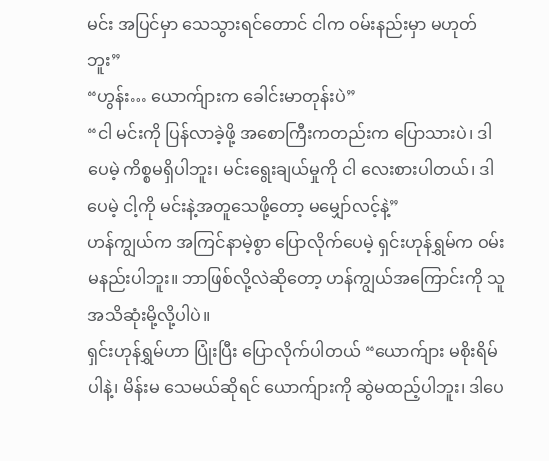မင်း အပြင်မှာ သေသွားရင်တောင် ငါက ဝမ်းနည်းမှာ မဟုတ်ဘူး”
“ဟွန်း… ယောက်ျားက ခေါင်းမာတုန်းပဲ”
“ငါ မင်းကို ပြန်လာခဲ့ဖို့ အစောကြီးကတည်းက ပြောသားပဲ၊ ဒါပေမဲ့ ကိစ္စမရှိပါဘူး၊ မင်းရွေးချယ်မှုကို ငါ လေးစားပါတယ်၊ ဒါပေမဲ့ ငါ့ကို မင်းနဲ့အတူသေဖို့တော့ မမျှော်လင့်နဲ့”
ဟန်ကျွယ်က အကြင်နာမဲ့စွာ ပြောလိုက်ပေမဲ့ ရှင်းဟုန်ရွှမ်က ဝမ်းမနည်းပါဘူး။ ဘာဖြစ်လို့လဲဆိုတော့ ဟန်ကျွယ်အကြောင်းကို သူ အသိဆုံးမို့လို့ပါပဲ။
ရှင်းဟုန်ရွှမ်ဟာ ပြုံးပြီး ပြောလိုက်ပါတယ် “ယောက်ျား မစိုးရိမ်ပါနဲ့၊ မိန်းမ သေမယ်ဆိုရင် ယောက်ျားကို ဆွဲမထည့်ပါဘူး၊ ဒါပေ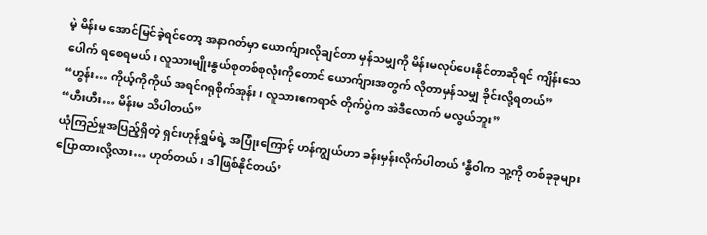မဲ့ မိန်းမ အောင်မြင်ခဲ့ရင်တော့ အနာဂတ်မှာ ယောက်ျားလိုချင်တာ မှန်သမျှကို မိန်းမလုပ်ပေးနိုင်တာဆိုရင် ကျိန်းသေပေါက် ရစေရမယ်၊ လူသားမျိုးနွယ်စုတစ်စုလုံးကိုတောင် ယောက်ျားအတွက် လိုတာမှန်သမျှ ခိုင်းလို့ရတယ်”
“ဟွန်း… ကိုယ့်ကိုကိုယ် အရင်ဂရုစိုက်အုန်း၊ လူသားဧကရာဇ် တိုက်ပွဲက အဲဒီလောက် မလွယ်ဘူး”
“ဟီးဟီး… မိန်းမ သိပါတယ်”
ယုံကြည်မှုအပြည့်ရှိတဲ့ ရှင်းဟုန်ရွှမ်ရဲ့ အပြုံးကြောင့် ဟန်ကျွယ်ဟာ ခန်းမှန်းလိုက်ပါတယ် ‘နွီဝါက သူ့ကို တစ်ခုခုများ ပြောထားလို့လား… ဟုတ်တယ်၊ ဒါဖြစ်နိုင်တယ်’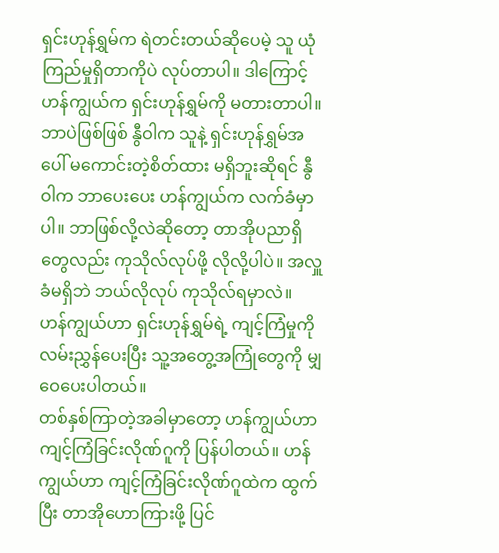ရှင်းဟုန်ရွှမ်က ရဲတင်းတယ်ဆိုပေမဲ့ သူ ယုံကြည်မှုရှိတာကိုပဲ လုပ်တာပါ။ ဒါကြောင့် ဟန်ကျွယ်က ရှင်းဟုန်ရွှမ်ကို မတားတာပါ။ ဘာပဲဖြစ်ဖြစ် နွီဝါက သူနဲ့ ရှင်းဟုန်ရွှမ်အပေါ် မကောင်းတဲ့စိတ်ထား မရှိဘူးဆိုရင် နွီဝါက ဘာပေးပေး ဟန်ကျွယ်က လက်ခံမှာပါ။ ဘာဖြစ်လို့လဲဆိုတော့ တာအိုပညာရှိတွေလည်း ကုသိုလ်လုပ်ဖို့ လိုလို့ပါပဲ။ အလှူခံမရှိဘဲ ဘယ်လိုလုပ် ကုသိုလ်ရမှာလဲ။
ဟန်ကျွယ်ဟာ ရှင်းဟုန်ရွှမ်ရဲ့ ကျင့်ကြံမှုကို လမ်းညွှန်ပေးပြီး သူ့အတွေ့အကြုံတွေကို မျှဝေပေးပါတယ်။
တစ်နှစ်ကြာတဲ့အခါမှာတော့ ဟန်ကျွယ်ဟာ ကျင့်ကြံခြင်းလိုဏ်ဂူကို ပြန်ပါတယ်။ ဟန်ကျွယ်ဟာ ကျင့်ကြံခြင်းလိုဏ်ဂူထဲက ထွက်ပြီး တာအိုဟောကြားဖို့ ပြင်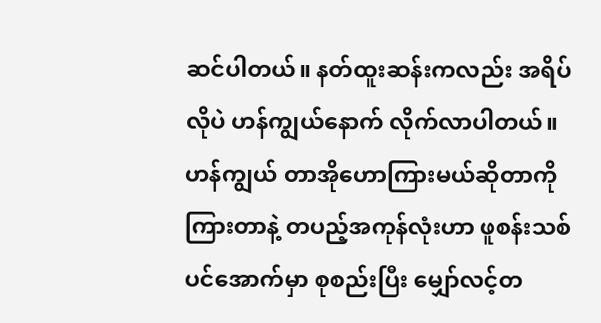ဆင်ပါတယ်။ နတ်ထူးဆန်းကလည်း အရိပ်လိုပဲ ဟန်ကျွယ်နောက် လိုက်လာပါတယ်။
ဟန်ကျွယ် တာအိုဟောကြားမယ်ဆိုတာကို ကြားတာနဲ့ တပည့်အကုန်လုံးဟာ ဖူစန်းသစ်ပင်အောက်မှာ စုစည်းပြီး မျှော်လင့်တ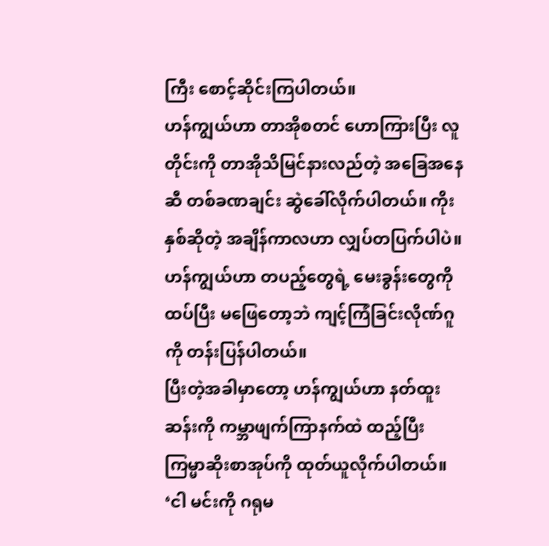ကြီး စောင့်ဆိုင်းကြပါတယ်။
ဟန်ကျွယ်ဟာ တာအိုစတင် ဟောကြားပြီး လူတိုင်းကို တာအိုသိမြင်နားလည်တဲ့ အခြေအနေဆီ တစ်ခဏချင်း ဆွဲခေါ်လိုက်ပါတယ်။ ကိုးနှစ်ဆိုတဲ့ အချိန်ကာလဟာ လျှပ်တပြက်ပါပဲ။ ဟန်ကျွယ်ဟာ တပည့်တွေရဲ့ မေးခွန်းတွေကို ထပ်ပြီး မဖြေတော့ဘဲ ကျင့်ကြံခြင်းလိုဏ်ဂူကို တန်းပြန်ပါတယ်။
ပြီးတဲ့အခါမှာတော့ ဟန်ကျွယ်ဟာ နတ်ထူးဆန်းကို ကမ္ဘာဖျက်ကြာနက်ထဲ ထည့်ပြီး ကြမ္မာဆိုးစာအုပ်ကို ထုတ်ယူလိုက်ပါတယ်။
‘ငါ မင်းကို ဂရုမ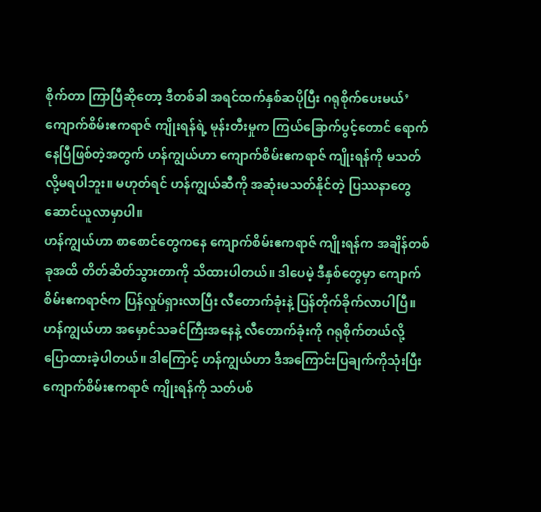စိုက်တာ ကြာပြီဆိုတော့ ဒီတစ်ခါ အရင်ထက်နှစ်ဆပိုပြီး ဂရုစိုက်ပေးမယ်’
ကျောက်စိမ်းဧကရာဇ် ကျိုးရန်ရဲ့ မုန်းတီးမှုက ကြယ်ခြောက်ပွင့်တောင် ရောက်နေပြီဖြစ်တဲ့အတွက် ဟန်ကျွယ်ဟာ ကျောက်စိမ်းဧကရာဇ် ကျိုးရန်ကို မသတ်လို့မရပါဘူး။ မဟုတ်ရင် ဟန်ကျွယ်ဆီကို အဆုံးမသတ်နိုင်တဲ့ ပြဿနာတွေ ဆောင်ယူလာမှာပါ။
ဟန်ကျွယ်ဟာ စာစောင်တွေကနေ ကျောက်စိမ်းဧကရာဇ် ကျိုးရန်က အချိန်တစ်ခုအထိ တိတ်ဆိတ်သွားတာကို သိထားပါတယ်။ ဒါပေမဲ့ ဒီနှစ်တွေမှာ ကျောက်စိမ်းဧကရာဇ်က ပြန်လှုပ်ရှားလာပြီး လီတောက်ခုံးနဲ့ ပြန်တိုက်ခိုက်လာပါပြီ။
ဟန်ကျွယ်ဟာ အမှောင်သခင်ကြီးအနေနဲ့ လီတောက်ခုံးကို ဂရုစိုက်တယ်လို့ ပြောထားခဲ့ပါတယ်။ ဒါကြောင့် ဟန်ကျွယ်ဟာ ဒီအကြောင်းပြချက်ကိုသုံးပြီး ကျောက်စိမ်းဧကရာဇ် ကျိုးရန်ကို သတ်ပစ်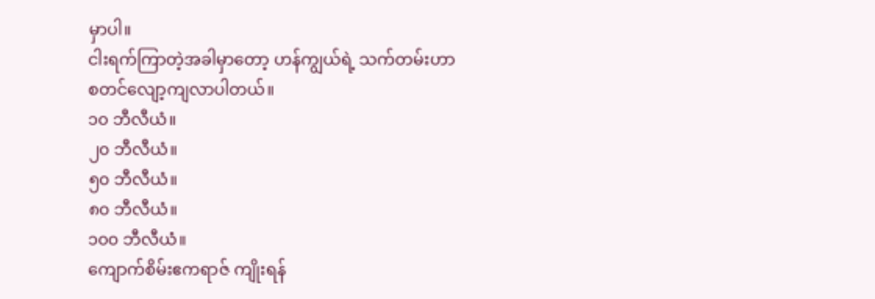မှာပါ။
ငါးရက်ကြာတဲ့အခါမှာတော့ ဟန်ကျွယ်ရဲ့ သက်တမ်းဟာ စတင်လျော့ကျလာပါတယ်။
၁၀ ဘီလီယံ။
၂၀ ဘီလီယံ။
၅၀ ဘီလီယံ။
၈၀ ဘီလီယံ။
၁၀၀ ဘီလီယံ။
ကျောက်စိမ်းဧကရာဇ် ကျိုးရန်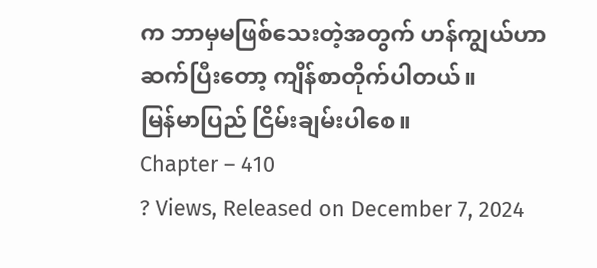က ဘာမှမဖြစ်သေးတဲ့အတွက် ဟန်ကျွယ်ဟာ ဆက်ပြီးတော့ ကျိန်စာတိုက်ပါတယ်။
မြန်မာပြည် ငြိမ်းချမ်းပါစေ။
Chapter – 410
? Views, Released on December 7, 2024